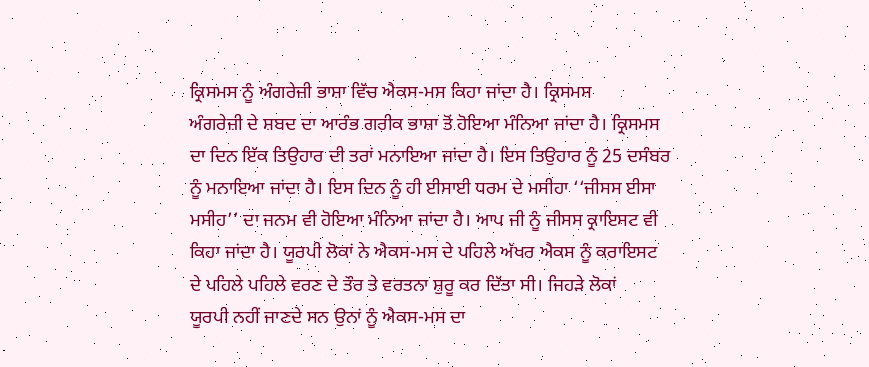ਕ੍ਰਿਸਮਸ ਨੂੰ ਅੰਗਰੇਜ਼ੀ ਭਾਸ਼ਾ ਵਿੱਚ ਐਕਸ-ਮਸ ਕਿਹਾ ਜਾਂਦਾ ਹੈ। ਕ੍ਰਿਸਮਸ
ਅੰਗਰੇਜ਼ੀ ਦੇ ਸ਼ਬਦ ਦਾ ਆਰੰਭ ਗਰੀਕ ਭਾਸ਼ਾ ਤੋਂ ਹੋਇਆ ਮੰਨਿਆ ਜਾਂਦਾ ਹੈ। ਕ੍ਰਿਸਮਸ
ਦਾ ਦਿਨ ਇੱਕ ਤਿਉਹਾਰ ਦੀ ਤਰਾਂ ਮਨਾਇਆ ਜਾਂਦਾ ਹੈ। ਇਸ ਤਿਉਹਾਰ ਨੂੰ 25 ਦਸੰਬਰ
ਨੂੰ ਮਨਾਇਆ ਜਾਂਦਾ ਹੈ। ਇਸ ਦਿਨ ਨੂੰ ਹੀ ਈਸਾਈ ਧਰਮ ਦੇ ਮਸੀਹਾ ‘‘ਜੀਸਸ ਈਸਾ
ਮਸੀਹ’’ ਦਾ ਜਨਮ ਵੀ ਹੋਇਆ ਮੰਨਿਆ ਜਾਂਦਾ ਹੈ। ਆਪ ਜੀ ਨੂੰ ਜੀਸਸ ਕ੍ਰਾਇਸਟ ਵੀ
ਕਿਹਾ ਜਾਂਦਾ ਹੈ। ਯੂਰਪੀ ਲੋਕਾਂ ਨੇ ਐਕਸ-ਮਸ ਦੇ ਪਹਿਲੇ ਅੱਖਰ ਐਕਸ ਨੂੰ ਕਰਾਇਸਟ
ਦੇ ਪਹਿਲੇ ਪਹਿਲੇ ਵਰਣ ਦੇ ਤੌਰ ਤੇ ਵਰਤਨਾ ਸ਼ੁਰੂ ਕਰ ਦਿੱਤਾ ਸੀ। ਜਿਹੜੇ ਲੋਕਾਂ
ਯੂਰਪੀ ਨਹੀਂ ਜਾਣਦੇ ਸਨ ਉਨਾਂ ਨੂੰ ਐਕਸ-ਮਸ ਦਾ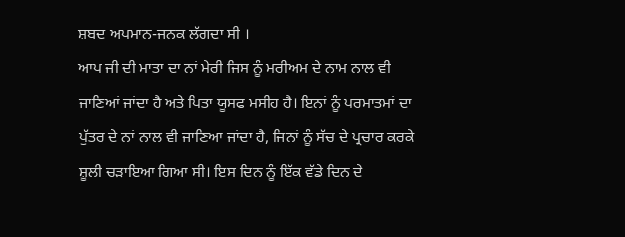ਸ਼ਬਦ ਅਪਮਾਨ-ਜਨਕ ਲੱਗਦਾ ਸੀ ।
ਆਪ ਜੀ ਦੀ ਮਾਤਾ ਦਾ ਨਾਂ ਮੇਰੀ ਜਿਸ ਨੂੰ ਮਰੀਅਮ ਦੇ ਨਾਮ ਨਾਲ ਵੀ
ਜਾਣਿਆਂ ਜਾਂਦਾ ਹੈ ਅਤੇ ਪਿਤਾ ਯੂਸਫ ਮਸੀਹ ਹੈ। ਇਨਾਂ ਨੂੰ ਪਰਮਾਤਮਾਂ ਦਾ
ਪੁੱਤਰ ਦੇ ਨਾਂ ਨਾਲ ਵੀ ਜਾਣਿਆ ਜਾਂਦਾ ਹੈ, ਜਿਨਾਂ ਨੂੰ ਸੱਚ ਦੇ ਪ੍ਰਚਾਰ ਕਰਕੇ
ਸ਼ੂਲੀ ਚੜਾਇਆ ਗਿਆ ਸੀ। ਇਸ ਦਿਨ ਨੂੰ ਇੱਕ ਵੱਡੇ ਦਿਨ ਦੇ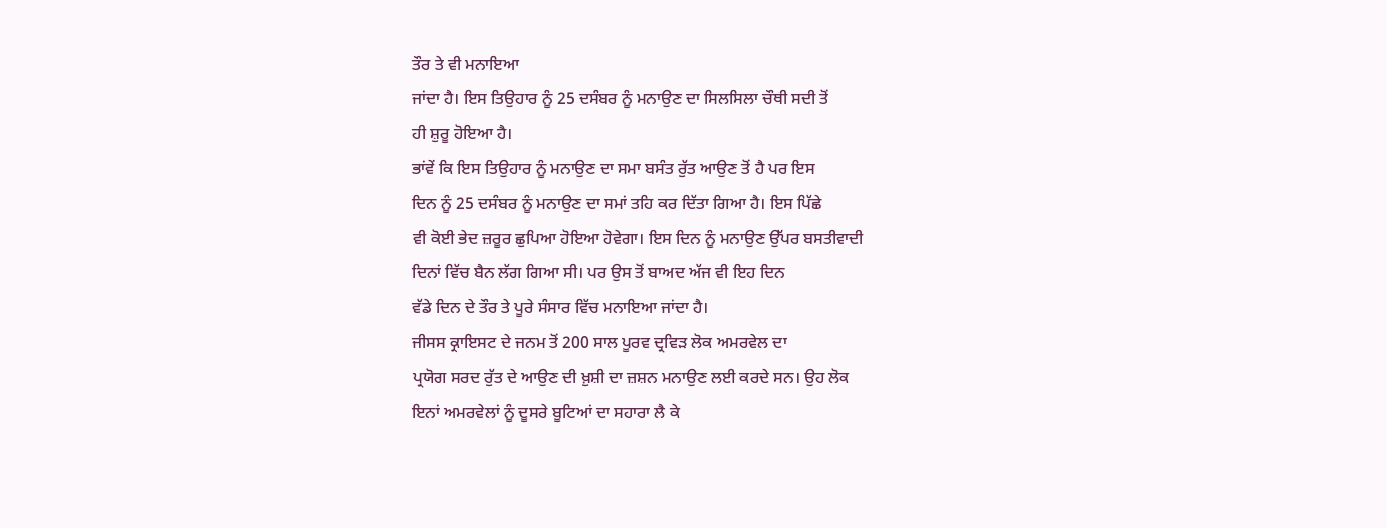ਤੌਰ ਤੇ ਵੀ ਮਨਾਇਆ
ਜਾਂਦਾ ਹੈ। ਇਸ ਤਿਉਹਾਰ ਨੂੰ 25 ਦਸੰਬਰ ਨੂੰ ਮਨਾਉਣ ਦਾ ਸਿਲਸਿਲਾ ਚੌਥੀ ਸਦੀ ਤੋਂ
ਹੀ ਸ਼ੁਰੂ ਹੋਇਆ ਹੈ।
ਭਾਂਵੇਂ ਕਿ ਇਸ ਤਿਉਹਾਰ ਨੂੰ ਮਨਾਉਣ ਦਾ ਸਮਾ ਬਸੰਤ ਰੁੱਤ ਆਉਣ ਤੋਂ ਹੈ ਪਰ ਇਸ
ਦਿਨ ਨੂੰ 25 ਦਸੰਬਰ ਨੂੰ ਮਨਾਉਣ ਦਾ ਸਮਾਂ ਤਹਿ ਕਰ ਦਿੱਤਾ ਗਿਆ ਹੈ। ਇਸ ਪਿੱਛੇ
ਵੀ ਕੋਈ ਭੇਦ ਜ਼ਰੂਰ ਛੁਪਿਆ ਹੋਇਆ ਹੋਵੇਗਾ। ਇਸ ਦਿਨ ਨੂੰ ਮਨਾਉਣ ਉੱਪਰ ਬਸਤੀਵਾਦੀ
ਦਿਨਾਂ ਵਿੱਚ ਬੈਨ ਲੱਗ ਗਿਆ ਸੀ। ਪਰ ਉਸ ਤੋਂ ਬਾਅਦ ਅੱਜ ਵੀ ਇਹ ਦਿਨ
ਵੱਡੇ ਦਿਨ ਦੇ ਤੌਰ ਤੇ ਪੂਰੇ ਸੰਸਾਰ ਵਿੱਚ ਮਨਾਇਆ ਜਾਂਦਾ ਹੈ।
ਜੀਸਸ ਕ੍ਰਾਇਸਟ ਦੇ ਜਨਮ ਤੋਂ 200 ਸਾਲ ਪੂਰਵ ਦ੍ਰਵਿੜ ਲੋਕ ਅਮਰਵੇਲ ਦਾ
ਪ੍ਰਯੋਗ ਸਰਦ ਰੁੱਤ ਦੇ ਆਉਣ ਦੀ ਖ਼ੁਸ਼ੀ ਦਾ ਜ਼ਸ਼ਨ ਮਨਾਉਣ ਲਈ ਕਰਦੇ ਸਨ। ਉਹ ਲੋਕ
ਇਨਾਂ ਅਮਰਵੇਲਾਂ ਨੂੰ ਦੂਸਰੇ ਬੂਟਿਆਂ ਦਾ ਸਹਾਰਾ ਲੈ ਕੇ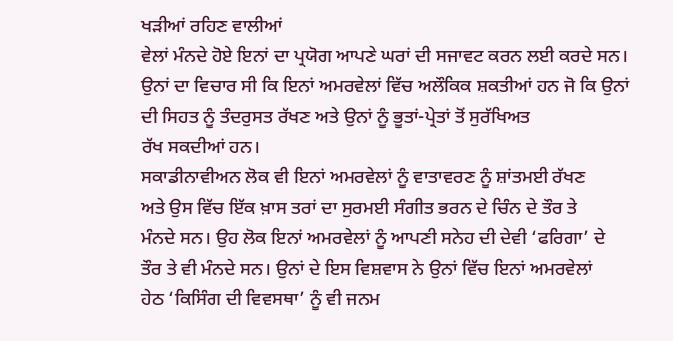ਖੜੀਆਂ ਰਹਿਣ ਵਾਲੀਆਂ
ਵੇਲਾਂ ਮੰਨਦੇ ਹੋਏ ਇਨਾਂ ਦਾ ਪ੍ਰਯੋਗ ਆਪਣੇ ਘਰਾਂ ਦੀ ਸਜਾਵਟ ਕਰਨ ਲਈ ਕਰਦੇ ਸਨ।
ਉਨਾਂ ਦਾ ਵਿਚਾਰ ਸੀ ਕਿ ਇਨਾਂ ਅਮਰਵੇਲਾਂ ਵਿੱਚ ਅਲੌਕਿਕ ਸ਼ਕਤੀਆਂ ਹਨ ਜੋ ਕਿ ਉਨਾਂ
ਦੀ ਸਿਹਤ ਨੂੰ ਤੰਦਰੁਸਤ ਰੱਖਣ ਅਤੇ ਉਨਾਂ ਨੂੰ ਭੂਤਾਂ-ਪ੍ਰੇਤਾਂ ਤੋਂ ਸੁਰੱਖਿਅਤ
ਰੱਖ ਸਕਦੀਆਂ ਹਨ।
ਸਕਾਡੀਨਾਵੀਅਨ ਲੋਕ ਵੀ ਇਨਾਂ ਅਮਰਵੇਲਾਂ ਨੂੰ ਵਾਤਾਵਰਣ ਨੂੰ ਸ਼ਾਂਤਮਈ ਰੱਖਣ
ਅਤੇ ਉਸ ਵਿੱਚ ਇੱਕ ਖ਼ਾਸ ਤਰਾਂ ਦਾ ਸੁਰਮਈ ਸੰਗੀਤ ਭਰਨ ਦੇ ਚਿੰਨ ਦੇ ਤੌਰ ਤੇ
ਮੰਨਦੇ ਸਨ। ਉਹ ਲੋਕ ਇਨਾਂ ਅਮਰਵੇਲਾਂ ਨੂੰ ਆਪਣੀ ਸਨੇਹ ਦੀ ਦੇਵੀ ‘ਫਰਿਗਾ’ ਦੇ
ਤੌਰ ਤੇ ਵੀ ਮੰਨਦੇ ਸਨ। ਉਨਾਂ ਦੇ ਇਸ ਵਿਸ਼ਵਾਸ ਨੇ ਉਨਾਂ ਵਿੱਚ ਇਨਾਂ ਅਮਰਵੇਲਾਂ
ਹੇਠ ‘ਕਿਸਿੰਗ ਦੀ ਵਿਵਸਥਾ’ ਨੂੰ ਵੀ ਜਨਮ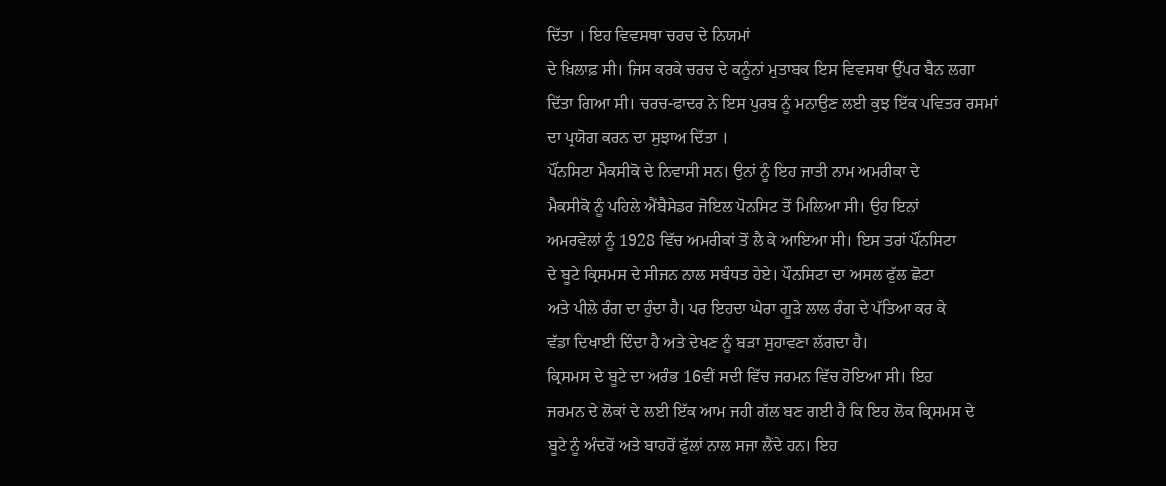ਦਿੱਤਾ । ਇਹ ਵਿਵਸਥਾ ਚਰਚ ਦੇ ਨਿਯਮਾਂ
ਦੇ ਖ਼ਿਲਾਫ਼ ਸੀ। ਜਿਸ ਕਰਕੇ ਚਰਚ ਦੇ ਕਨੂੰਨਾਂ ਮੁਤਾਬਕ ਇਸ ਵਿਵਸਥਾ ਉੱਪਰ ਬੈਨ ਲਗਾ
ਦਿੱਤਾ ਗਿਆ ਸੀ। ਚਰਚ-ਫਾਦਰ ਨੇ ਇਸ ਪੁਰਬ ਨੂੰ ਮਨਾਉਣ ਲਈ ਕੁਝ ਇੱਕ ਪਵਿਤਰ ਰਸਮਾਂ
ਦਾ ਪ੍ਰਯੋਗ ਕਰਨ ਦਾ ਸੁਝਾਅ ਦਿੱਤਾ ।
ਪੌਂਨਸਿਟਾ ਮੈਕਸੀਕੋ ਦੇ ਨਿਵਾਸੀ ਸਨ। ਉਨਾਂ ਨੂੰ ਇਹ ਜਾਤੀ ਨਾਮ ਅਮਰੀਕਾ ਦੇ
ਮੈਕਸੀਕੋ ਨੂੰ ਪਹਿਲੇ ਐਂਬੈਸੇਡਰ ਜੋਇਲ ਪੋਨਸਿਟ ਤੋਂ ਮਿਲਿਆ ਸੀ। ਉਹ ਇਨਾਂ
ਅਮਰਵੇਲਾਂ ਨੂੰ 1928 ਵਿੱਚ ਅਮਰੀਕਾਂ ਤੋਂ ਲੈ ਕੇ ਆਇਆ ਸੀ। ਇਸ ਤਰਾਂ ਪੌਂਨਸਿਟਾ
ਦੇ ਬੂਟੇ ਕ੍ਰਿਸਮਸ ਦੇ ਸੀਜਨ ਨਾਲ ਸਬੰਧਤ ਹੇਏ। ਪੌਨਸਿਟਾ ਦਾ ਅਸਲ ਫੁੱਲ ਛੋਟਾ
ਅਤੇ ਪੀਲੇ ਰੰਗ ਦਾ ਹੁੰਦਾ ਹੈ। ਪਰ ਇਹਦਾ ਘੇਰਾ ਗੂੜੇ ਲਾਲ ਰੰਗ ਦੇ ਪੱਤਿਆ ਕਰ ਕੇ
ਵੱਡਾ ਦਿਖਾਈ ਦਿੰਦਾ ਹੈ ਅਤੇ ਦੇਖਣ ਨੂੰ ਬੜਾ ਸੁਹਾਵਣਾ ਲੱਗਦਾ ਹੈ।
ਕ੍ਰਿਸਮਸ ਦੇ ਬੂਟੇ ਦਾ ਅਰੰਭ 16ਵੀਂ ਸਦੀ ਵਿੱਚ ਜਰਮਨ ਵਿੱਚ ਹੋਇਆ ਸੀ। ਇਹ
ਜਰਮਨ ਦੇ ਲੋਕਾਂ ਦੇ ਲਈ ਇੱਕ ਆਮ ਜਹੀ ਗੱਲ ਬਣ ਗਈ ਹੈ ਕਿ ਇਹ ਲੋਕ ਕ੍ਰਿਸਮਸ ਦੇ
ਬੂਟੇ ਨੂੰ ਅੰਦਰੋਂ ਅਤੇ ਬਾਹਰੋਂ ਫੁੱਲਾਂ ਨਾਲ ਸਜਾ ਲੈਂਦੇ ਹਨ। ਇਹ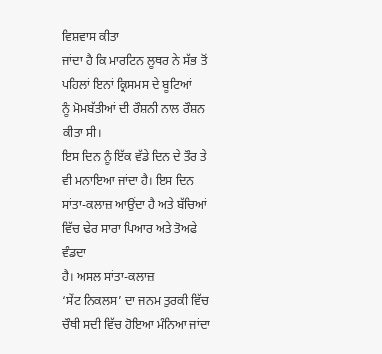ਵਿਸ਼ਵਾਸ ਕੀਤਾ
ਜਾਂਦਾ ਹੈ ਕਿ ਮਾਰਟਿਨ ਲੂਥਰ ਨੇ ਸੱਭ ਤੋਂ ਪਹਿਲਾਂ ਇਨਾਂ ਕ੍ਰਿਸਮਸ ਦੇ ਬੂਟਿਆਂ
ਨੂੰ ਮੋਮਬੱਤੀਆਂ ਦੀ ਰੌਸ਼ਨੀ ਨਾਲ ਰੌਸ਼ਨ ਕੀਤਾ ਸੀ।
ਇਸ ਦਿਨ ਨੂੰ ਇੱਕ ਵੱਡੇ ਦਿਨ ਦੇ ਤੌਰ ਤੇ ਵੀ ਮਨਾਇਆ ਜਾਂਦਾ ਹੈ। ਇਸ ਦਿਨ
ਸਾਂਤਾ-ਕਲਾਜ਼ ਆਉਂਦਾ ਹੈ ਅਤੇ ਬੱਚਿਆਂ ਵਿੱਚ ਢੇਰ ਸਾਰਾ ਪਿਆਰ ਅਤੇ ਤੋਅਫੇ ਵੰਡਦਾ
ਹੈ। ਅਸਲ ਸਾਂਤਾ-ਕਲਾਜ਼
‘ਸੇਂਟ ਨਿਕਲਸ’ ਦਾ ਜਨਮ ਤੁਰਕੀ ਵਿੱਚ ਚੌਥੀ ਸਦੀ ਵਿੱਚ ਹੋਇਆ ਮੰਨਿਆ ਜਾਂਦਾ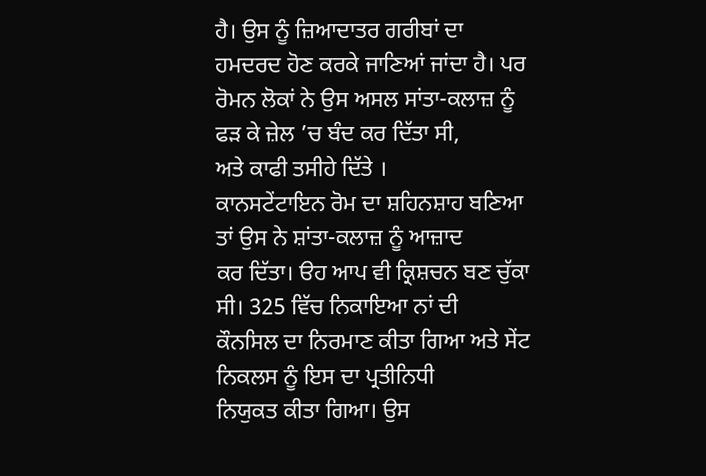ਹੈ। ਉਸ ਨੂੰ ਜ਼ਿਆਦਾਤਰ ਗਰੀਬਾਂ ਦਾ ਹਮਦਰਦ ਹੋਣ ਕਰਕੇ ਜਾਣਿਆਂ ਜਾਂਦਾ ਹੈ। ਪਰ
ਰੋਮਨ ਲੋਕਾਂ ਨੇ ਉਸ ਅਸਲ ਸਾਂਤਾ-ਕਲਾਜ਼ ਨੂੰ ਫੜ ਕੇ ਜ਼ੇਲ ’ਚ ਬੰਦ ਕਰ ਦਿੱਤਾ ਸੀ,
ਅਤੇ ਕਾਫੀ ਤਸੀਹੇ ਦਿੱਤੇ ।
ਕਾਨਸਟੇਂਟਾਇਨ ਰੋਮ ਦਾ ਸ਼ਹਿਨਸ਼ਾਹ ਬਣਿਆ ਤਾਂ ਉਸ ਨੇ ਸ਼ਾਂਤਾ-ਕਲਾਜ਼ ਨੂੰ ਆਜ਼ਾਦ
ਕਰ ਦਿੱਤਾ। ੳਹ ਆਪ ਵੀ ਕ੍ਰਿਸ਼ਚਨ ਬਣ ਚੁੱਕਾ ਸੀ। 325 ਵਿੱਚ ਨਿਕਾਇਆ ਨਾਂ ਦੀ
ਕੌਨਸਿਲ ਦਾ ਨਿਰਮਾਣ ਕੀਤਾ ਗਿਆ ਅਤੇ ਸੇਂਟ ਨਿਕਲਸ ਨੂੰ ਇਸ ਦਾ ਪ੍ਰਤੀਨਿਧੀ
ਨਿਯੁਕਤ ਕੀਤਾ ਗਿਆ। ਉਸ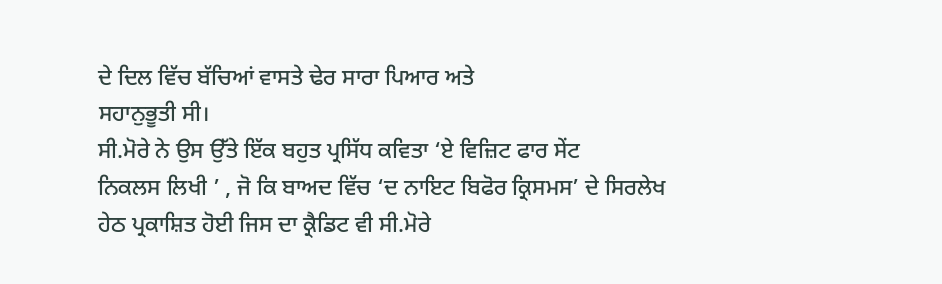ਦੇ ਦਿਲ ਵਿੱਚ ਬੱਚਿਆਂ ਵਾਸਤੇ ਢੇਰ ਸਾਰਾ ਪਿਆਰ ਅਤੇ
ਸਹਾਨੁਭੂਤੀ ਸੀ।
ਸੀ.ਮੋਰੇ ਨੇ ਉਸ ਉੱਤੇ ਇੱਕ ਬਹੁਤ ਪ੍ਰਸਿੱਧ ਕਵਿਤਾ ‘ਏ ਵਿਜ਼ਿਟ ਫਾਰ ਸੇਂਟ
ਨਿਕਲਸ ਲਿਖੀ ’ , ਜੋ ਕਿ ਬਾਅਦ ਵਿੱਚ ‘ਦ ਨਾਇਟ ਬਿਫੋਰ ਕ੍ਰਿਸਮਸ’ ਦੇ ਸਿਰਲੇਖ
ਹੇਠ ਪ੍ਰਕਾਸ਼ਿਤ ਹੋਈ ਜਿਸ ਦਾ ਕ੍ਰੈਡਿਟ ਵੀ ਸੀ.ਮੋਰੇ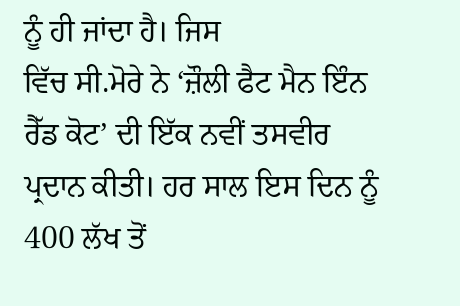ਨੂੰ ਹੀ ਜਾਂਦਾ ਹੈ। ਜਿਸ
ਵਿੱਚ ਸੀ.ਮੋਰੇ ਨੇ ‘ਜ਼ੌਲੀ ਫੈਟ ਮੈਨ ਇੰਨ ਰੈੱਡ ਕੋਟ’ ਦੀ ਇੱਕ ਨਵੀਂ ਤਸਵੀਰ
ਪ੍ਰਦਾਨ ਕੀਤੀ। ਹਰ ਸਾਲ ਇਸ ਦਿਨ ਨੂੰ 400 ਲੱਖ ਤੋਂ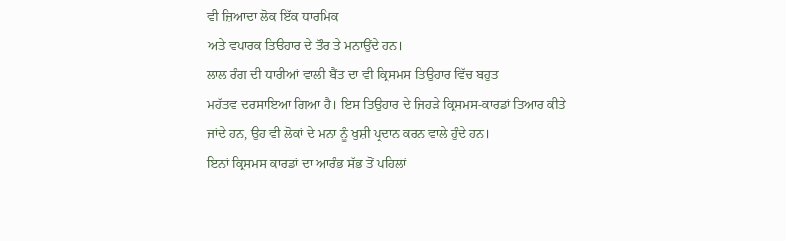ਵੀ ਜ਼ਿਆਦਾ ਲੋਕ ਇੱਕ ਧਾਰਮਿਕ
ਅਤੇ ਵਪਾਰਕ ਤਿੳਹਾਰ ਦੇ ਤੌਰ ਤੇ ਮਨਾਉਂਦੇ ਹਨ।
ਲਾਲ ਰੰਗ ਦੀ ਧਾਰੀਆਂ ਵਾਲੀ ਬੈਂਤ ਦਾ ਵੀ ਕ੍ਰਿਸਮਸ ਤਿਉਹਾਰ ਵਿੱਚ ਬਹੁਤ
ਮਹੱਤਵ ਦਰਸਾਇਆ ਗਿਆ ਹੈ। ਇਸ ਤਿਉਹਾਰ ਦੇ ਜਿਹੜੇ ਕ੍ਰਿਸਮਸ-ਕਾਰਡਾਂ ਤਿਆਰ ਕੀਤੇ
ਜਾਂਦੇ ਹਨ, ਉਹ ਵੀ ਲੋਕਾਂ ਦੇ ਮਨਾ ਨੂੰ ਖੁਸ਼ੀ ਪ੍ਰਦਾਨ ਕਰਨ ਵਾਲੇ ਹੁੰਦੇ ਹਨ।
ਇਨਾਂ ਕ੍ਰਿਸਮਸ ਕਾਰਡਾਂ ਦਾ ਆਰੰਭ ਸੱਭ ਤੋਂ ਪਹਿਲਾਂ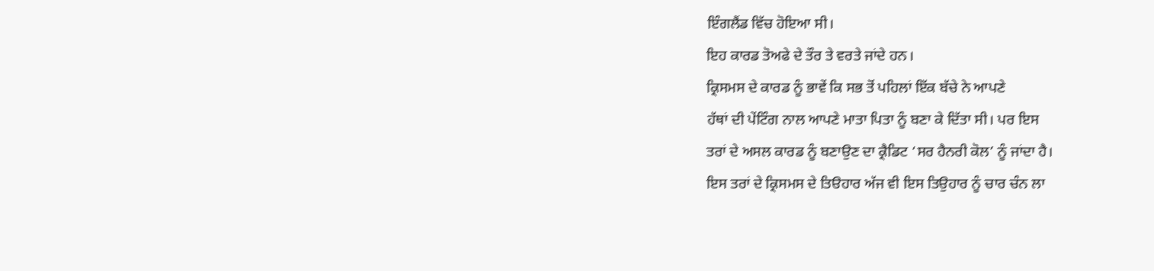ਇੰਗਲੈਂਡ ਵਿੱਚ ਹੋਇਆ ਸੀ।
ਇਹ ਕਾਰਡ ਤੋਅਫੇ ਦੇ ਤੌਰ ਤੇ ਵਰਤੇ ਜਾਂਦੇ ਹਨ।
ਕ੍ਰਿਸਮਸ ਦੇ ਕਾਰਡ ਨੂੰ ਭਾਵੇਂ ਕਿ ਸਭ ਤੋਂ ਪਹਿਲਾਂ ਇੱਕ ਬੱਚੇ ਨੇ ਆਪਣੇ
ਹੱਥਾਂ ਦੀ ਪੇਂਟਿੰਗ ਨਾਲ ਆਪਣੇ ਮਾਤਾ ਪਿਤਾ ਨੂੰ ਬਣਾ ਕੇ ਦਿੱਤਾ ਸੀ। ਪਰ ਇਸ
ਤਰਾਂ ਦੇ ਅਸਲ ਕਾਰਡ ਨੂੰ ਬਣਾਉਣ ਦਾ ਕ੍ਰੈਡਿਟ ‘ਸਰ ਹੈਨਰੀ ਕੋਲ’ ਨੂੰ ਜਾਂਦਾ ਹੈ।
ਇਸ ਤਰਾਂ ਦੇ ਕ੍ਰਿਸਮਸ ਦੇ ਤਿੳਹਾਰ ਅੱਜ ਵੀ ਇਸ ਤਿਉਹਾਰ ਨੂੰ ਚਾਰ ਚੰਨ ਲਾ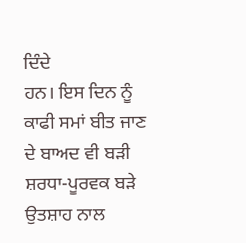ਦਿੰਦੇ
ਹਨ। ਇਸ ਦਿਨ ਨੂੰ ਕਾਫੀ ਸਮਾਂ ਬੀਤ ਜਾਣ ਦੇ ਬਾਅਦ ਵੀ ਬੜੀ ਸ਼ਰਧਾ-ਪੂਰਵਕ ਬੜੇ
ਉਤਸ਼ਾਹ ਨਾਲ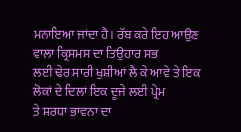ਮਨਾਇਆ ਜਾਂਦਾ ਹੈ। ਰੱਬ ਕਰੇ ਇਹ ਆਉਣ ਵਾਲਾ ਕ੍ਰਿਸਮਸ ਦਾ ਤਿਉਹਾਰ ਸਭ
ਲਈ ਢੇਰ ਸਾਰੀ ਖੁਸ਼ੀਆਂ ਲੈ ਕੇ ਆਵੇ ਤੇ ਇਕ ਲੋਕਾਂ ਦੇ ਦਿਲਾਂ ਇਕ ਦੂਜੇ ਲਈ ਪ੍ਰੇਮ
ਤੇ ਸ਼ਰਧਾ ਭਾਵਨਾ ਦਾ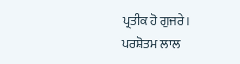ਪ੍ਰਤੀਕ ਹੋ ਗੁਜਰੇ।
ਪਰਸ਼ੋਤਮ ਲਾਲ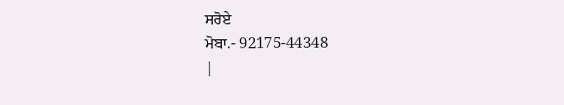ਸਰੋਏ
ਮੋਬਾ.- 92175-44348
|